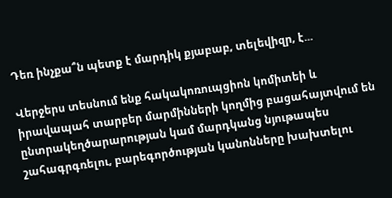Դեռ ինչքա՞ն պետք է մարդիկ քյաբաբ, տելեվիզր, է...

Վերջերս տեսնում ենք հակակոռուպցիոն կոմիտեի և իրավապահ տարբեր մարմինների կողմից բացահայտվում են ընտրակեղծարարության կամ մարդկանց նյութապես շահագրգռելու, բարեգործության կանոնները խախտելու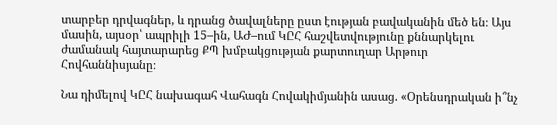տարբեր դրվագներ, և դրանց ծավալները ըստ էության բավականին մեծ են։ Այս մասին, այսօր՝ ապրիլի 15–ին, ԱԺ–ում ԿԸՀ հաշվետվությունը քննարկելու ժամանակ հայտարարեց ՔՊ խմբակցության քարտուղար Արթուր Հովհաննիսյանը։

Նա դիմելով ԿԸՀ նախագահ Վահագն Հովակիմյանին ասաց. «Օրենսդրական ի՞նչ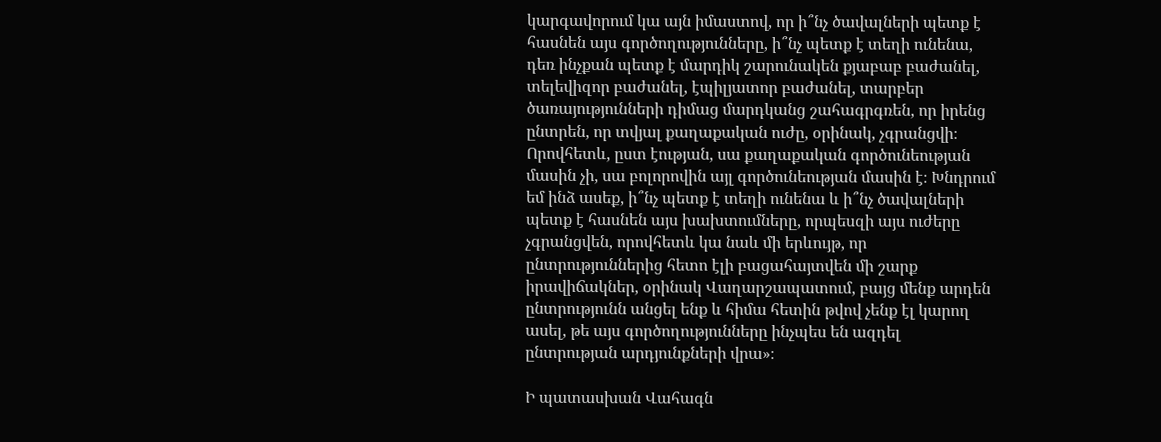կարգավորում կա այն իմաստով, որ ի՞նչ ծավալների պետք է հասնեն այս գործողությունները, ի՞նչ պետք է տեղի ունենա, դեռ ինչքան պետք է մարդիկ շարունակեն քյաբաբ բաժանել, տելեվիզոր բաժանել, էպիլյատոր բաժանել, տարբեր ծառայությունների դիմաց մարդկանց շահագրգռեն, որ իրենց ընտրեն, որ տվյալ քաղաքական ուժը, օրինակ, չգրանցվի։ Որովհետև, ըստ էության, սա քաղաքական գործունեության մասին չի, սա բոլորովին այլ գործունեության մասին է։ Խնդրում եմ ինձ ասեք, ի՞նչ պետք է տեղի ունենա և ի՞նչ ծավալների պետք է հասնեն այս խախտումները, որպեսզի այս ուժերը չգրանցվեն, որովհետև կա նաև մի երևույթ, որ ընտրություններից հետո էլի բացահայտվեն մի շարք իրավիճակներ, օրինակ Վաղարշապատում, բայց մենք արդեն ընտրությունն անցել ենք և հիմա հետին թվով չենք էլ կարող ասել, թե այս գործողությունները ինչպես են ազդել ընտրության արդյունքների վրա»։

Ի պատասխան Վահագն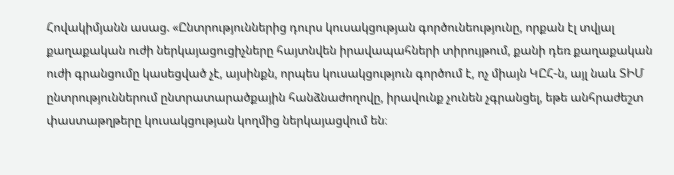Հովակիմյանն ասաց. «Ընտրություններից դուրս կուսակցության գործունեությունը, որքան էլ տվյալ քաղաքական ուժի ներկայացուցիչները հայտնվեն իրավապահների տիրույթում, քանի դեռ քաղաքական ուժի գրանցումը կասեցված չէ, այսինքն, որպես կուսակցություն գործում է, ոչ միայն ԿԸՀ-ն, այլ նաև ՏԻՄ ընտրություններում ընտրատարածքային հանձնաժողովը, իրավունք չունեն չգրանցել, եթե անհրաժեշտ փաստաթղթերը կուսակցության կողմից ներկայացվում են։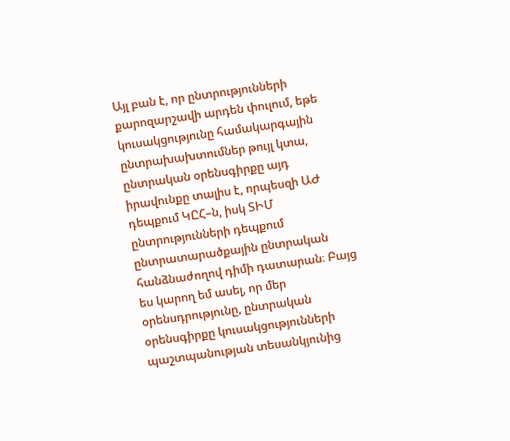Այլ բան է, որ ընտրությունների քարոզարշավի արդեն փուլում, եթե կուսակցությունը համակարգային ընտրախախտումներ թույլ կտա, ընտրական օրենսգիրքը այդ իրավունքը տալիս է, որպեսզի ԱԺ դեպքում ԿԸՀ–ն, իսկ ՏԻՄ ընտրությունների դեպքում ընտրատարածքային ընտրական հանձնաժողով դիմի դատարան։ Բայց ես կարող եմ ասել, որ մեր օրենսդրությունը, ընտրական օրենսգիրքը կուսակցությունների պաշտպանության տեսանկյունից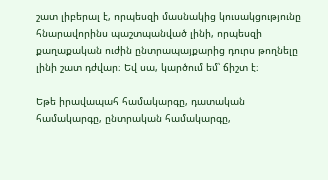շատ լիբերալ է, որպեսզի մասնակից կուսակցությունը հնարավորինս պաշտպանված լինի, որպեսզի քաղաքական ուժին ընտրապայքարից դուրս թողնելը լինի շատ դժվար։ Եվ սա, կարծում եմ՝ ճիշտ է։

Եթե իրավապահ համակարգը, դատական համակարգը, ընտրական համակարգը,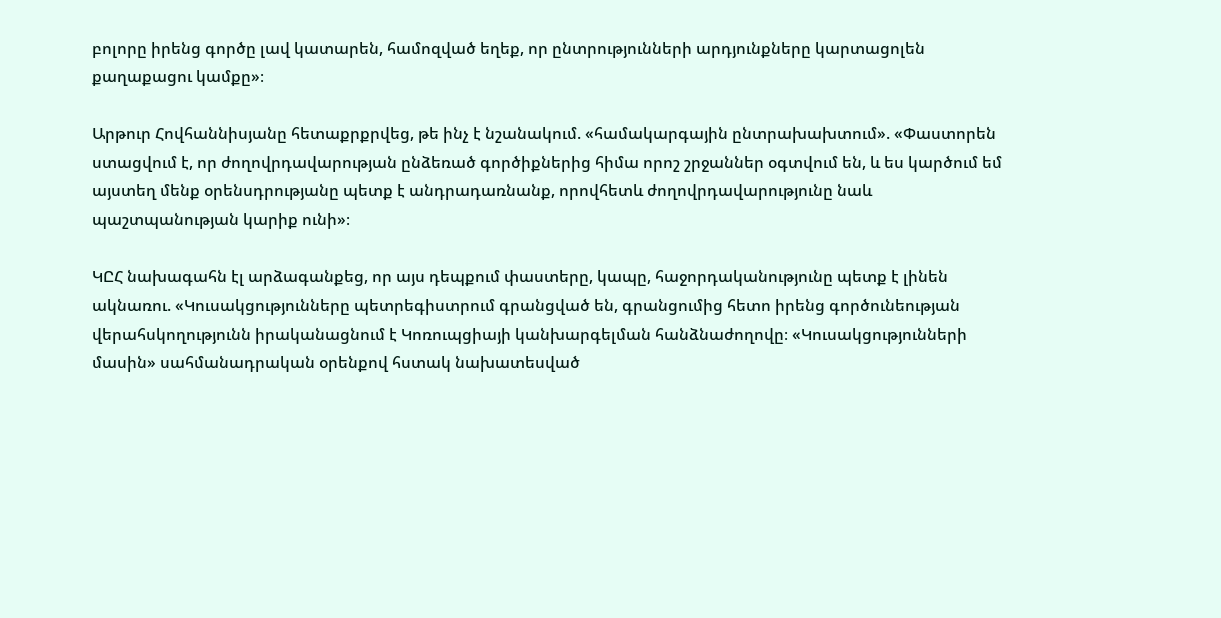բոլորը իրենց գործը լավ կատարեն, համոզված եղեք, որ ընտրությունների արդյունքները կարտացոլեն քաղաքացու կամքը»։

Արթուր Հովհաննիսյանը հետաքրքրվեց, թե ինչ է նշանակում. «համակարգային ընտրախախտում». «Փաստորեն ստացվում է, որ ժողովրդավարության ընձեռած գործիքներից հիմա որոշ շրջաններ օգտվում են, և ես կարծում եմ այստեղ մենք օրենսդրությանը պետք է անդրադառնանք, որովհետև ժողովրդավարությունը նաև պաշտպանության կարիք ունի»։

ԿԸՀ նախագահն էլ արձագանքեց, որ այս դեպքում փաստերը, կապը, հաջորդականությունը պետք է լինեն ակնառու. «Կուսակցությունները պետրեգիստրում գրանցված են, գրանցումից հետո իրենց գործունեության վերահսկողությունն իրականացնում է Կոռուպցիայի կանխարգելման հանձնաժողովը։ «Կուսակցությունների մասին» սահմանադրական օրենքով հստակ նախատեսված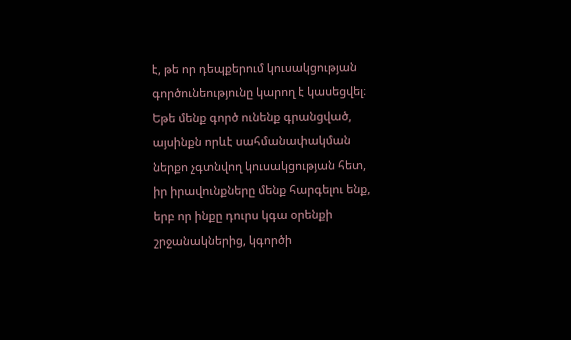է, թե որ դեպքերում կուսակցության գործունեությունը կարող է կասեցվել։ Եթե մենք գործ ունենք գրանցված, այսինքն որևէ սահմանափակման ներքո չգտնվող կուսակցության հետ, իր իրավունքները մենք հարգելու ենք, երբ որ ինքը դուրս կգա օրենքի շրջանակներից, կգործի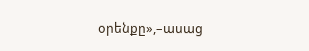օրենքը»,–ասաց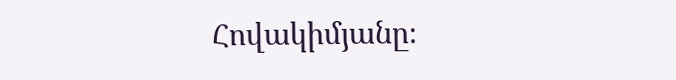Հովակիմյանը։